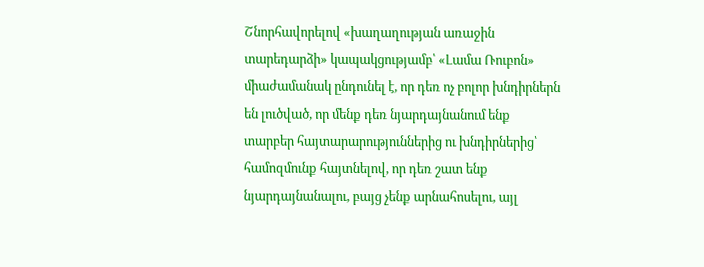Շնորհավորելով «խաղաղության առաջին տարեդարձի» կապակցությամբ՝ «Լամա Ռուբոն» միաժամանակ ընդունել է, որ դեռ ոչ բոլոր խնդիրներն են լուծված, որ մենք դեռ նյարդայնանում ենք տարբեր հայտարարություններից ու խնդիրներից՝ համոզմունք հայտնելով, որ դեռ շատ ենք նյարդայնանալու, բայց չենք արնահոսելու, այլ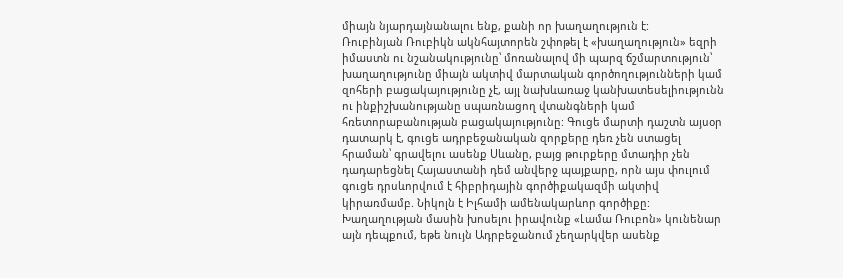միայն նյարդայնանալու ենք, քանի որ խաղաղություն է:
Ռուբինյան Ռուբիկն ակնհայտորեն շփոթել է «խաղաղություն» եզրի իմաստն ու նշանակությունը՝ մոռանալով մի պարզ ճշմարտություն՝ խաղաղությունը միայն ակտիվ մարտական գործողությունների կամ զոհերի բացակայությունը չէ, այլ նախևառաջ կանխատեսելիությունն ու ինքիշխանությանը սպառնացող վտանգների կամ հռետորաբանության բացակայությունը: Գուցե մարտի դաշտն այսօր դատարկ է, գուցե ադրբեջանական զորքերը դեռ չեն ստացել հրաման՝ գրավելու ասենք Սևանը, բայց թուրքերը մտադիր չեն դադարեցնել Հայաստանի դեմ անվերջ պայքարը, որն այս փուլում գուցե դրսևորվում է հիբրիդային գործիքակազմի ակտիվ կիրառմամբ. Նիկոլն է Իլհամի ամենակարևոր գործիքը:
Խաղաղության մասին խոսելու իրավունք «Լամա Ռուբոն» կունենար այն դեպքում, եթե նույն Ադրբեջանում չեղարկվեր ասենք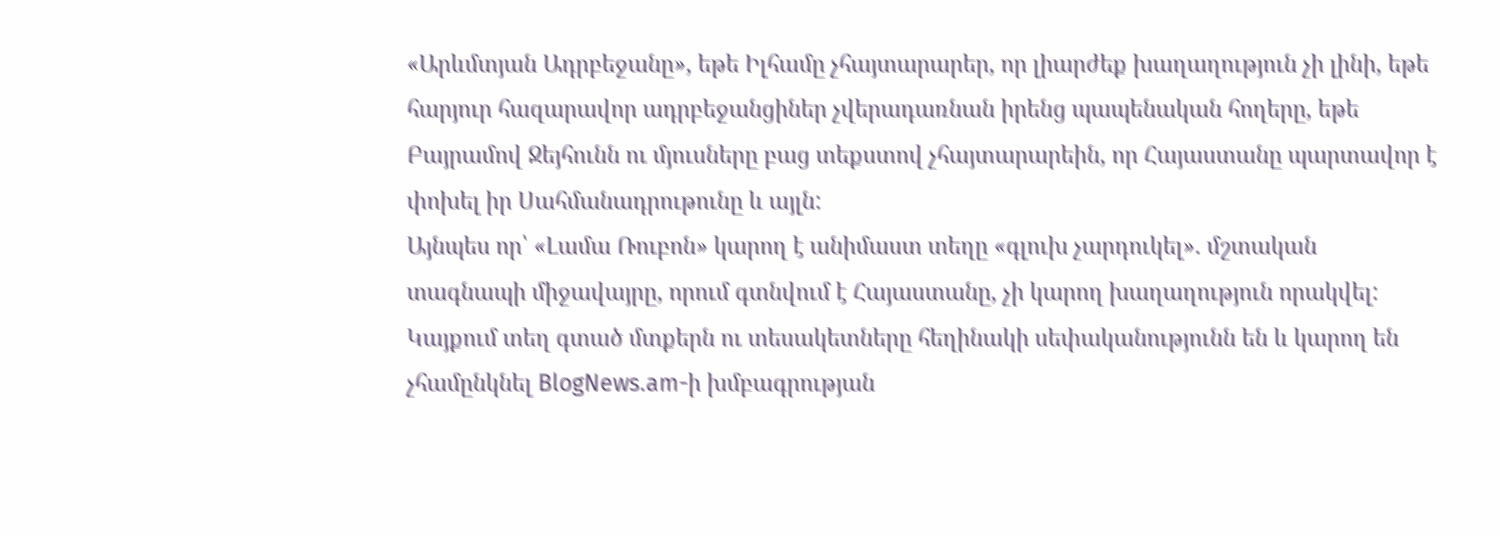«Արևմտյան Ադրբեջանը», եթե Իլհամը չհայտարարեր, որ լիարժեք խաղաղություն չի լինի, եթե հարյուր հազարավոր ադրբեջանցիներ չվերադառնան իրենց պապենական հողերը, եթե Բայրամով Ջեյհունն ու մյուսները բաց տեքստով չհայտարարեին, որ Հայաստանը պարտավոր է փոխել իր Սահմանադրութունը և այլն:
Այնպես որ՝ «Լամա Ռուբոն» կարող է անիմաստ տեղը «գլուխ չարդուկել». մշտական տագնապի միջավայրը, որում գտնվում է Հայաստանը, չի կարող խաղաղություն որակվել:
Կայքում տեղ գտած մտքերն ու տեսակետները հեղինակի սեփականությունն են և կարող են չհամընկնել BlogNews.am-ի խմբագրության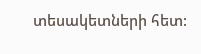տեսակետների հետ: